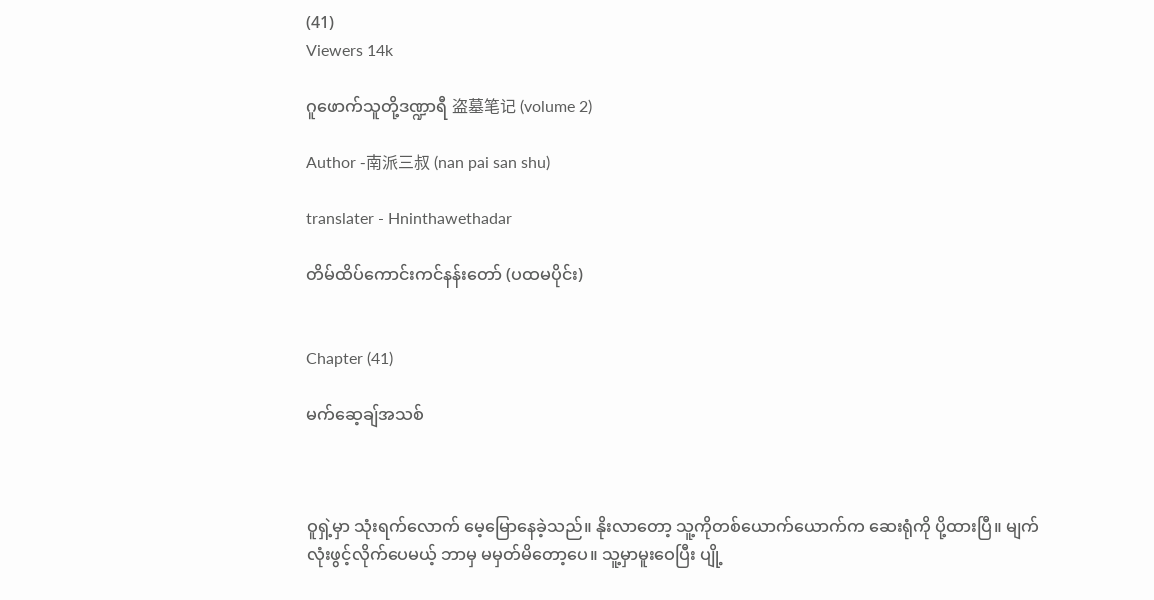(41)
Viewers 14k

ဂူဖောက်သူတို့ဒဏ္ဍာရီ 盗墓笔记 (volume 2)

Author -南派三叔 (nan pai san shu)

translater - Hninthawethadar

တိမ်ထိပ်ကောင်းကင်နန်းတော် (ပထမပိုင်း)


Chapter (41)

မက်ဆေ့ချ်အသစ်



ဝူရှဲ့မှာ သုံးရက်လောက် မေ့မြောနေခဲ့သည်။ နိုးလာတော့ သူ့ကိုတစ်ယောက်ယောက်က ဆေးရုံကို ပို့ထားပြီ။ မျက်လုံးဖွင့်လိုက်ပေမယ့် ဘာမှ မမှတ်မိတော့ပေ။ သူ့မှာမူးဝေပြီး ပျို့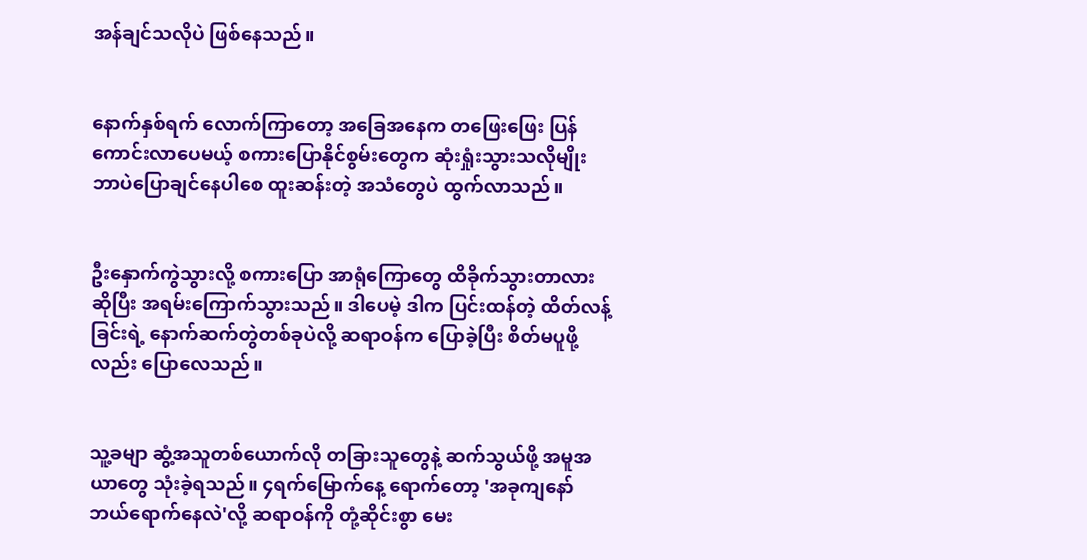အန်ချင်သလိုပဲ ဖြစ်နေသည်။


နောက်နှစ်ရက် လောက်ကြာတော့ အခြေအနေက တဖြေးဖြေး ပြန်ကောင်းလာပေမယ့် စကားပြောနိုင်စွမ်းတွေက ဆုံးရှုံးသွားသလိုမျိုး ဘာပဲပြောချင်နေပါစေ ထူးဆန်းတဲ့ အသံတွေပဲ ထွက်လာသည်။


ဦးနှောက်ကွဲသွားလို့ စကားပြော အာရုံကြောတွေ ထိခိုက်သွားတာလား ဆိုပြီး အရမ်းကြောက်သွားသည်။ ဒါပေမဲ့ ဒါက ပြင်းထန်တဲ့ ထိတ်လန့်ခြင်းရဲ့ နောက်ဆက်တွဲတစ်ခုပဲလို့ ဆရာဝန်က ပြောခဲ့ပြီး စိတ်မပူဖို့လည်း ပြောလေသည်။


သူ့ခမျာ ဆွံ့အသူတစ်ယောက်လို တခြားသူတွေနဲ့ ဆက်သွယ်ဖို့ အမူအယာတွေ သုံးခဲ့ရသည်။ ၄ရက်မြောက်နေ့ ရောက်တော့ 'အခုကျနော် ဘယ်ရောက်နေလဲ'လို့ ဆရာဝန်ကို တုံ့ဆိုင်းစွာ မေး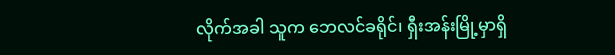လိုက်အခါ သူက ဘေလင်ခရိုင်၊ ရှီးအန်းမြို့မှာရှိ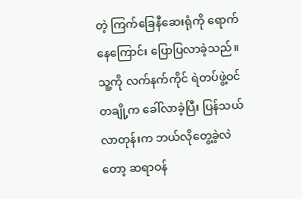တဲ့ ကြက်ခြေနီဆေးရုံကို ရောက်နေကြောင်း ပြောပြလာခဲ့သည်။ သူ့ကို လက်နက်ကိုင် ရဲတပ်ဖွဲ့ဝင်တချို့က ခေါ်လာခဲ့ပြီး ပြန်သယ်လာတုန်းက ဘယ်လိုတွေ့ခဲ့လဲတော့ ဆရာဝန်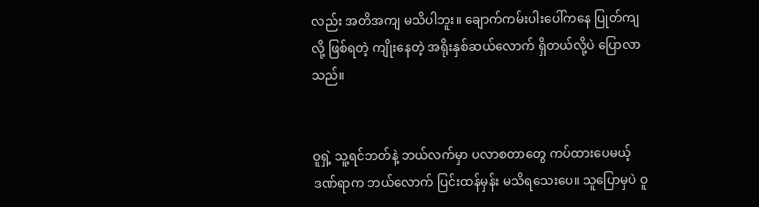လည်း အတိအကျ မသိပါဘူး။ ချောက်ကမ်းပါးပေါ်ကနေ ပြုတ်ကျလို့ ဖြစ်ရတဲ့ ကျိုးနေတဲ့ အရိုးနှစ်ဆယ်လောက် ရှိတယ်လို့ပဲ ပြောလာသည်။


ဝူရှဲ့ သူ့ရင်ဘတ်နဲ့ ဘယ်လက်မှာ ပလာစတာတွေ ကပ်ထားပေမယ့် ဒဏ်ရာက ဘယ်လောက် ပြင်းထန်မှန်း မသိရသေးပေ။ သူပြောမှပဲ ဝူ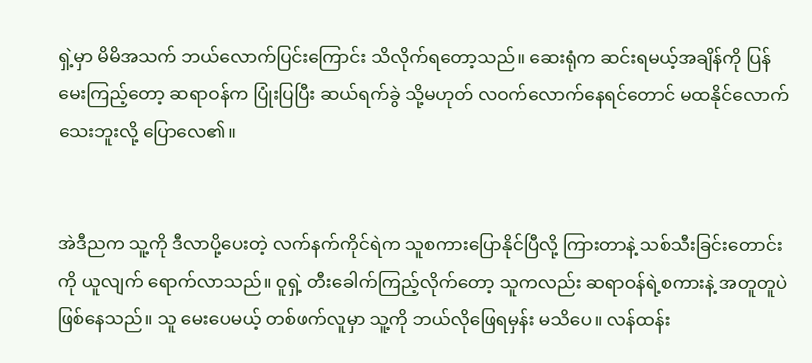ရှဲ့မှာ မိမိအသက် ဘယ်လောက်ပြင်းကြောင်း သိလိုက်ရတော့သည်။ ဆေးရုံက ဆင်းရမယ့်အချိန်ကို ပြန်မေးကြည့်တော့ ဆရာဝန်က ပြုံးပြပြီး ဆယ်ရက်ခွဲ သို့မဟုတ် လဝက်လောက်နေရင်တောင် မထနိုင်လောက်သေးဘူးလို့ ပြောလေ၏။


အဲဒီညက သူ့ကို ဒီလာပို့ပေးတဲ့ လက်နက်ကိုင်ရဲက သူစကားပြောနိုင်ပြီလို့ ကြားတာနဲ့ သစ်သီးခြင်းတောင်းကို ယူလျက် ရောက်လာသည်။ ဝူရှဲ့ တီးခေါက်ကြည့်လိုက်တော့ သူကလည်း ဆရာဝန်ရဲ့စကားနဲ့ အတူတူပဲ ဖြစ်နေသည်။ သူ မေးပေမယ့် တစ်ဖက်လူမှာ သူ့ကို ဘယ်လိုဖြေရမှန်း မသိပေ။ လန်ထန်း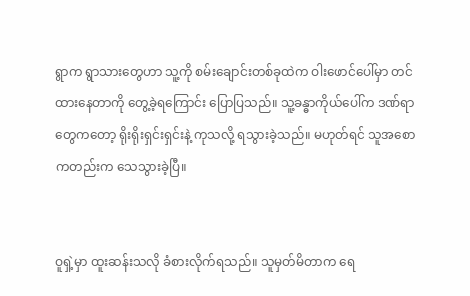ရွာက ရွာသားတွေဟာ သူ့ကို စမ်းချောင်းတစ်ခုထဲက ဝါးဖောင်ပေါ်မှာ တင်ထားနေတာကို တွေ့ခဲ့ရကြောင်း ပြောပြသည်။ သူ့ခန္ဓာကိုယ်ပေါ်က ဒဏ်ရာတွေကတော့ ရိုးရိုးရှင်းရှင်းနဲ့ ကုသလို့ ရသွားခဲ့သည်။ မဟုတ်ရင် သူအစောကတည်းက သေသွားခဲ့ပြီ။


ဝူရှဲ့မှာ ထူးဆန်းသလို ခံစားလိုက်ရသည်။ သူမှတ်မိတာက ရေ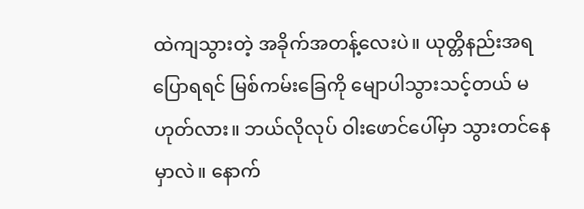ထဲကျသွားတဲ့ အခိုက်အတန့်လေးပဲ။ ယုတ္တိနည်းအရ ပြောရရင် မြစ်ကမ်းခြေကို မျောပါသွားသင့်တယ် မဟုတ်လား။ ဘယ်လိုလုပ် ဝါးဖောင်ပေါ်မှာ သွားတင်နေမှာလဲ။ နောက်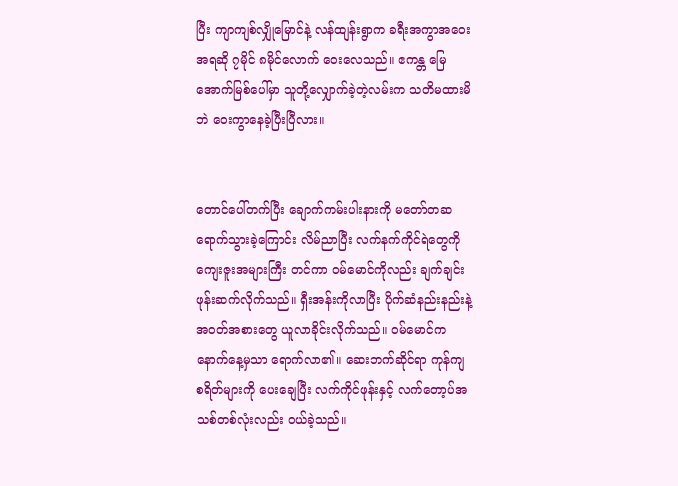ပြီး ကျာကျစ်လျှိုမြောင်နဲ့ လန်ထျန်းရွာက ခရီးအကွာအဝေးအရဆို ၇မိုင် ၈မိုင်လောက် ဝေးလေသည်။ ဧကန္တ မြေအောက်မြစ်ပေါ်မှာ သူတို့လျှောက်ခဲ့တဲ့လမ်းက သတိမထားမိဘဲ ဝေးကွာနေခဲ့ပြီးပြီလား။


တောင်ပေါ်တက်ပြီး ချောက်ကမ်းပါးနားကို မတော်တဆ ရောက်သွားခဲ့ကြောင်း လိမ်ညာပြီး လက်နက်ကိုင်ရဲတွေကို ကျေးဇူးအများကြီး တင်ကာ ဝမ်မောင်ကိုလည်း ချက်ချင်း ဖုန်းဆက်လိုက်သည်။ ရှီးအန်းကိုလာပြီး ပိုက်ဆံနည်းနည်းနဲ့ အဝတ်အစားတွေ ယူလာခိုင်းလိုက်သည်။ ဝမ်မောင်က နောက်နေ့မှသာ ရောက်လာ၏။ ဆေးဘက်ဆိုင်ရာ ကုန်ကျစရိတ်များကို ပေးချေပြီး လက်ကိုင်ဖုန်းနှင့် လက်တော့ပ်အသစ်တစ်လုံးလည်း ဝယ်ခဲ့သည်။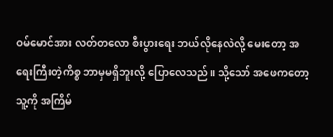ဝမ်မောင်အား လတ်တလော စီးပွားရေး ဘယ်လိုနေလဲလို့ မေးတော့ အရေးကြီးတဲ့ကိစ္စ ဘာမှမရှိဘူးလို့ ပြောလေသည်။ သို့သော် အဖေကတော့ သူ့ကို အကြိမ်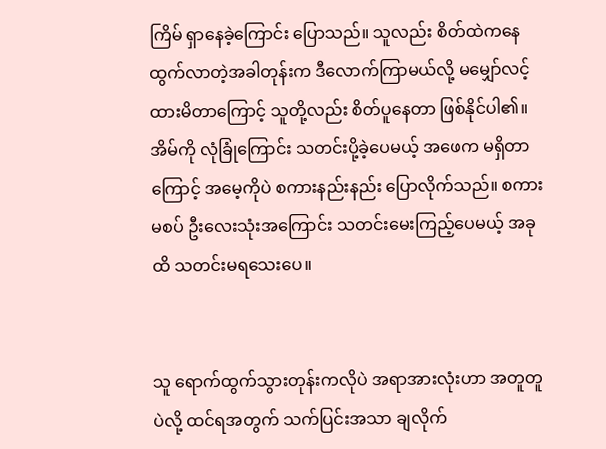ကြိမ် ရှာနေခဲ့ကြောင်း ပြောသည်။ သူလည်း စိတ်ထဲကနေ ထွက်လာတဲ့အခါတုန်းက ဒီလောက်ကြာမယ်လို့ မမျှော်လင့်ထားမိတာကြောင့် သူတို့လည်း စိတ်ပူနေတာ ဖြစ်နိုင်ပါ၏။ အိမ်ကို လုံခြုံကြောင်း သတင်းပို့ခဲ့ပေမယ့် အဖေက မရှိတာကြောင့် အမေ့ကိုပဲ စကားနည်းနည်း ပြောလိုက်သည်။ စကားမစပ် ဦးလေးသုံးအကြောင်း သတင်းမေးကြည့်ပေမယ့် အခုထိ သတင်းမရသေးပေ။


သူ ရောက်ထွက်သွားတုန်းကလိုပဲ အရာအားလုံးဟာ အတူတူပဲလို့ ထင်ရအတွက် သက်ပြင်းအသာ ချလိုက်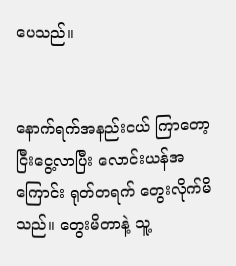ပေသည်။


နောက်ရက်အနည်းငယ် ကြာတော့ ငြီးငွေ့လာပြီး လောင်းယန်အကြောင်း ရုတ်တရက် တွေးလိုက်မိသည်။ တွေးမိတာနဲ့ သူ့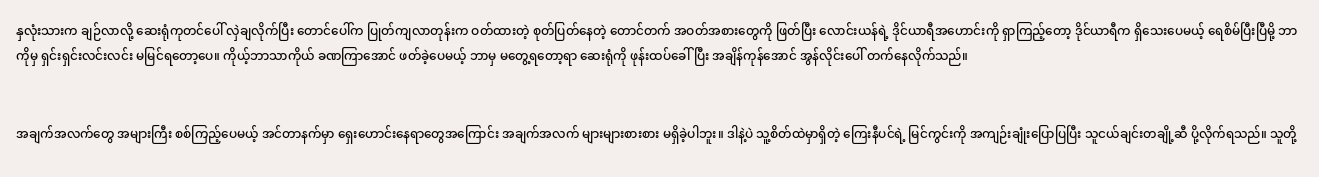နှလုံးသားက ချဉ်လာလို့ ဆေးရုံကုတင်ပေါ် လှဲချလိုက်ပြီး တောင်ပေါ်က ပြုတ်ကျလာတုန်းက ဝတ်ထားတဲ့ စုတ်ပြတ်နေတဲ့ တောင်တက် အဝတ်အစားတွေကို ဖြတ်ပြီး လောင်းယန်ရဲ့ ဒိုင်ယာရီအဟောင်းကို ရှာကြည့်တော့ ဒိုင်ယာရီက ရှိသေးပေမယ့် ရေစိမ်ပြီးပြီမို့ ဘာကိုမှ ရှင်းရှင်းလင်းလင်း မမြင်ရတော့ပေ။ ကိုယ့်ဘာသာကိုယ် ခဏကြာအောင် ဖတ်ခဲ့ပေမယ့် ဘာမှ မတွေ့ရတော့ရာ ဆေးရုံကို ဖုန်းထပ်ခေါ်ပြီး အချိန်ကုန်အောင် အွန်လိုင်းပေါ် တက်နေလိုက်သည်။


အချက်အလက်တွေ အများကြီး စစ်ကြည့်ပေမယ့် အင်တာနက်မှာ ရှေးဟောင်းနေရာတွေအကြောင်း အချက်အလက် များများစားစား မရှိခဲ့ပါဘူး။ ဒါနဲ့ပဲ သူ့စိတ်ထဲမှာရှိတဲ့ ကြေးနီပင်ရဲ့ မြင်ကွင်းကို အကျဉ်းချုံးပြောပြပြီး သူငယ်ချင်းတချို့ဆီ ပို့လိုက်ရသည်။ သူတို့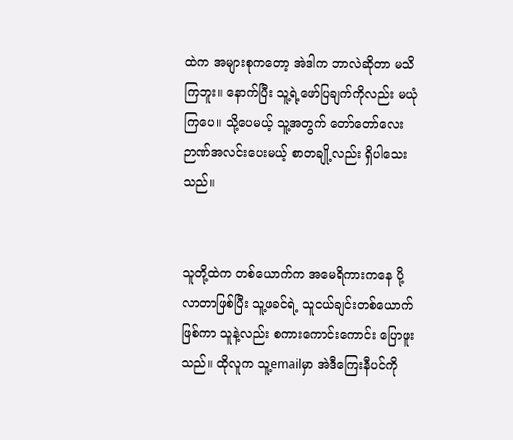ထဲက အများစုကတော့ အဲဒါက ဘာလဲဆိုတာ မသိကြဘူး။ နောက်ပြီး သူ့ရဲ့ဖော်ပြချက်ကိုလည်း မယုံကြပေ။ သို့ပေမယ့် သူ့အတွက် တော်တော်လေး ဉာဏ်အလင်းပေးမယ့် စာတချို့လည်း ရှိပါသေးသည်။


သူတို့ထဲက တစ်ယောက်က အမေရိကားကနေ ပို့လာတာဖြစ်ပြီး သူ့ဖခင်ရဲ့ သူငယ်ချင်းတစ်ယောက် ဖြစ်ကာ သူနဲ့လည်း စကားကောင်းကောင်း ပြောဖူးသည်။ ထိုလူက သူ့emailမှာ အဲဒီကြေးနီပင်ကို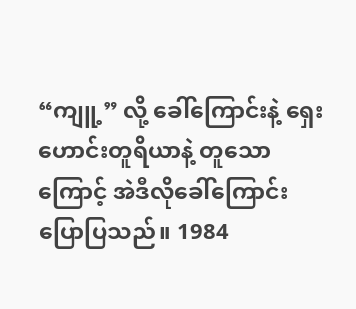“ကျူ့” လို့ ခေါ်ကြောင်းနဲ့ ရှေးဟောင်းတူရိယာနဲ့ တူသောကြောင့် အဲဒီလိုခေါ်ကြောင်း ပြောပြသည်။ 1984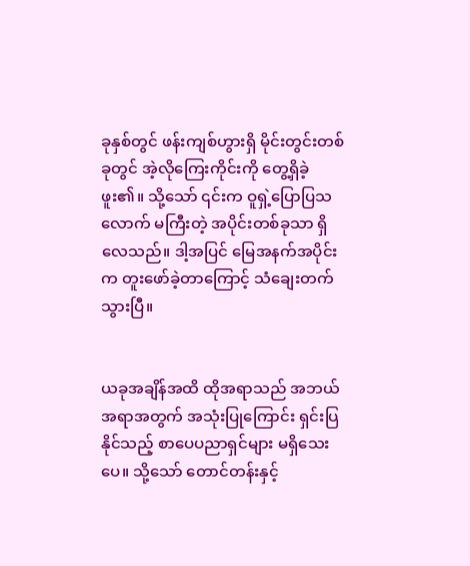ခုနှစ်တွင် ဖန်းကျစ်ဟွားရှိ မိုင်းတွင်းတစ်ခုတွင် အဲ့လိုကြေးကိုင်းကို တွေ့ရှိခဲ့ဖူး၏။ သို့သော် ၎င်းက ဝူရှဲ့ပြောပြသလောက် မကြီးတဲ့ အပိုင်းတစ်ခုသာ ရှိလေသည်။ ဒါ့အပြင် မြေအနက်အပိုင်းက တူးဖော်ခဲ့တာကြောင့် သံချေးတက်သွားပြီ။


ယခုအချိန်အထိ ထိုအရာသည် အဘယ်အရာအတွက် အသုံးပြုကြောင်း ရှင်းပြနိုင်သည့် စာပေပညာရှင်များ မရှိသေးပေ။ သို့သော် တောင်တန်းနှင့်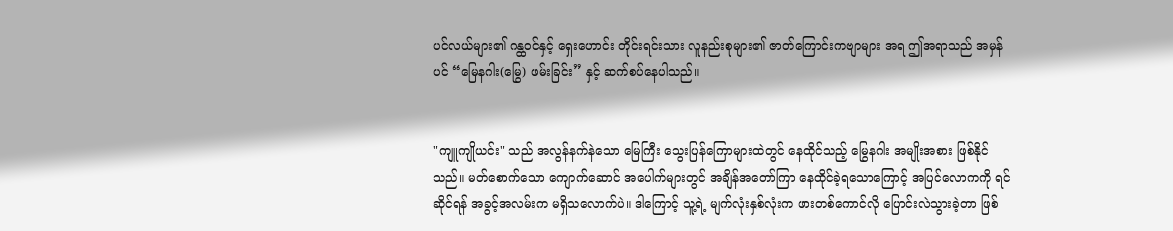ပင်လယ်များ၏ ဂန္ထဝင်နှင့် ရှေးဟောင်း တိုင်းရင်းသား လူနည်းစုများ၏ ဇာတ်ကြောင်းကဗျာများ အရ ဤအရာသည် အမှန်ပင် “မြေနဂါး(မြွေ) ဖမ်းခြင်း” နှင့် ဆက်စပ်နေပါသည်။


"ကျူကျိုယင်း" သည် အလွန်နက်နဲသော မြေကြီး သွေးပြန်ကြောများထဲတွင် နေထိုင်သည့် မြွေနဂါး အမျိုးအစား ဖြစ်နိုင်သည်။ မတ်စောက်သော ကျောက်ဆောင် အပေါက်များတွင် အချိန်အတော်ကြာ နေထိုင်ခဲ့ရသောကြောင့် အပြင်လောကကို ရင်ဆိုင်ရန် အခွင့်အလမ်းက မရှိသလောက်ပဲ။ ဒါကြောင့် သူ့ရဲ့ မျက်လုံးနှစ်လုံးက ဖားတစ်ကောင်လို ပြောင်းလဲသွားခဲ့တာ ဖြစ်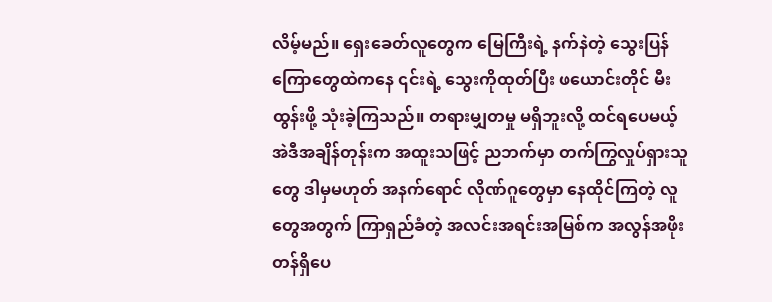လိမ့်မည်။ ရှေးခေတ်လူတွေက မြေကြီးရဲ့ နက်နဲတဲ့ သွေးပြန်ကြောတွေထဲကနေ ၎င်းရဲ့ သွေးကိုထုတ်ပြီး ဖယောင်းတိုင် မီးထွန်းဖို့ သုံးခဲ့ကြသည်။ တရားမျှတမှု မရှိဘူးလို့ ထင်ရပေမယ့် အဲဒီအချိန်တုန်းက အထူးသဖြင့် ညဘက်မှာ တက်ကြွလှုပ်ရှားသူတွေ ဒါမှမဟုတ် အနက်ရောင် လိုဏ်ဂူတွေမှာ နေထိုင်ကြတဲ့ လူတွေအတွက် ကြာရှည်ခံတဲ့ အလင်းအရင်းအမြစ်က အလွန်အဖိုးတန်ရှိပေ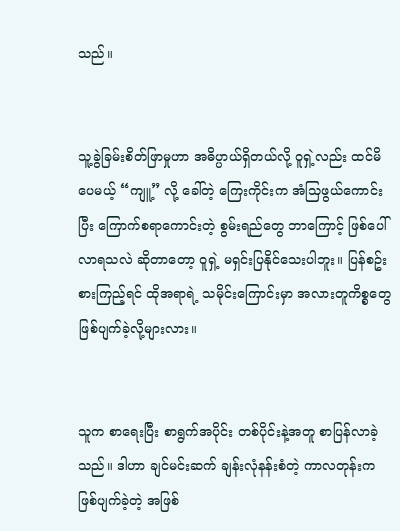သည်။


သူ့ခွဲခြမ်းစိတ်ဖြာမှုဟာ အဓိပ္ပာယ်ရှိတယ်လို့ ဝူရှဲ့လည်း ထင်မိပေမယ့် “ကျူ့” လို့ ခေါ်တဲ့ ကြေးကိုင်းက အံသြဖွယ်ကောင်းပြီး ကြောက်စရာကောင်းတဲ့ စွမ်းရည်တွေ ဘာကြောင့် ဖြစ်ပေါ်လာရသလဲ ဆိုတာတော့ ဝူရှဲ့ မရှင်းပြနိုင်သေးပါဘူး။ ပြန်စဥ်းစားကြည့်ရင် ထိုအရာရဲ့ သမိုင်းကြောင်းမှာ အလားတူကိစ္စတွေ ဖြစ်ပျက်ခဲ့လို့များလား။


သူက စာရေးပြီး စာရွက်အပိုင်း တစ်ပိုင်းနဲ့အတူ စာပြန်လာခဲ့သည်။ ဒါဟာ ချင်မင်းဆက် ချန်းလုံနန်းစံတဲ့ ကာလတုန်းက ဖြစ်ပျက်ခဲ့တဲ့ အဖြစ်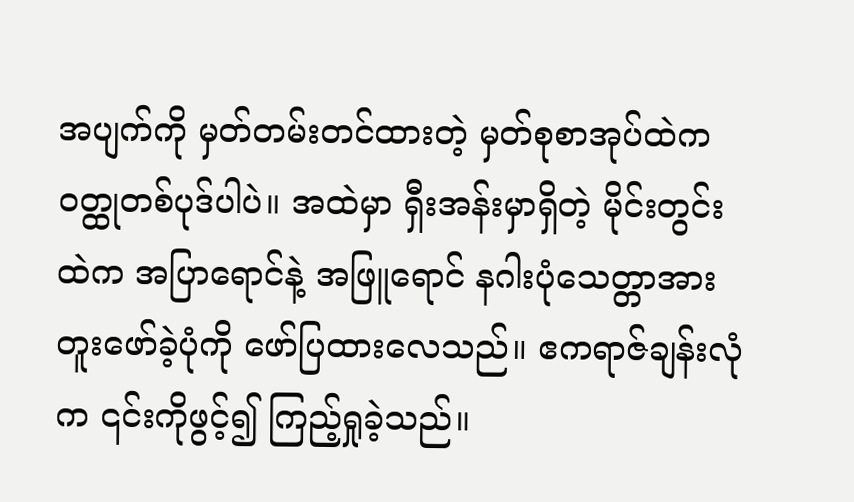အပျက်ကို မှတ်တမ်းတင်ထားတဲ့ မှတ်စုစာအုပ်ထဲက ဝတ္ထုတစ်ပုဒ်ပါပဲ။ အထဲမှာ ရှီးအန်းမှာရှိတဲ့ မိုင်းတွင်းထဲက အပြာရောင်နဲ့ အဖြူရောင် နဂါးပုံသေတ္တာအား တူးဖော်ခဲ့ပုံကို ဖော်ပြထားလေသည်။ ဧကရာဇ်ချန်းလုံက ၎င်းကိုဖွင့်၍ ကြည့်ရှုခဲ့သည်။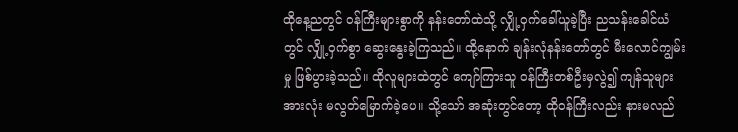ထိုနေ့ညတွင် ဝန်ကြီးများစွာကို နန်းတော်ထဲသို့ လျှို့ဝှက်ခေါ်ယူခဲ့ပြီး ညသန်းခေါင်ယံတွင် လျှို့ဝှက်စွာ ဆွေးနွေးခဲ့ကြသည်။ ထို့နောက် ချန်းလုံနန်းတော်တွင် မီးလောင်ကျွမ်းမှု ဖြစ်ပွားခဲ့သည်။ ထိုလူများထဲတွင် ကျော်ကြားသူ ဝန်ကြီးတစ်ဦးမှလွဲ၍ ကျန်သူများ အားလုံး မလွတ်မြောက်ခဲ့ပေ။ သို့သော် အဆုံးတွင်တော့ ထိုဝန်ကြီးလည်း နားမလည်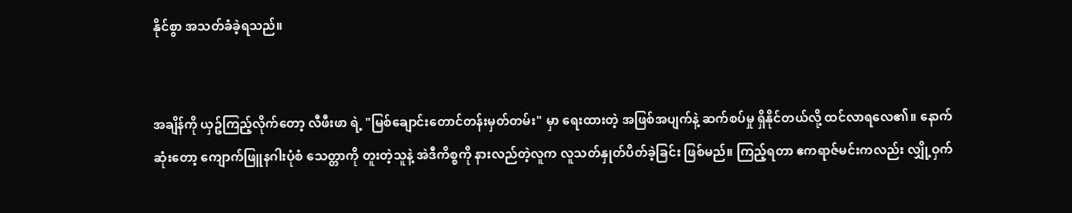နိုင်စွာ အသတ်ခံခဲ့ရသည်။


အချိန်ကို ယှဥ်ကြည့်လိုက်တော့ လီဖီးဖာ ရဲ့ "မြစ်ချောင်းတောင်တန်းမှတ်တမ်း" မှာ ရေးထားတဲ့ အဖြစ်အပျက်နဲ့ ဆက်စပ်မှု ရှိနိုင်တယ်လို့ ထင်လာရလေ၏။ နောက်ဆုံးတော့ ကျောက်ဖြူနဂါးပုံစံ သေတ္တာကို တူးတဲ့သူနဲ့ အဲဒီကိစ္စကို နားလည်တဲ့လူက လူသတ်နှုတ်ပိတ်ခဲ့ခြင်း ဖြစ်မည်။ ကြည့်ရတာ ဧကရာဇ်မင်းကလည်း လျှို့ဝှက်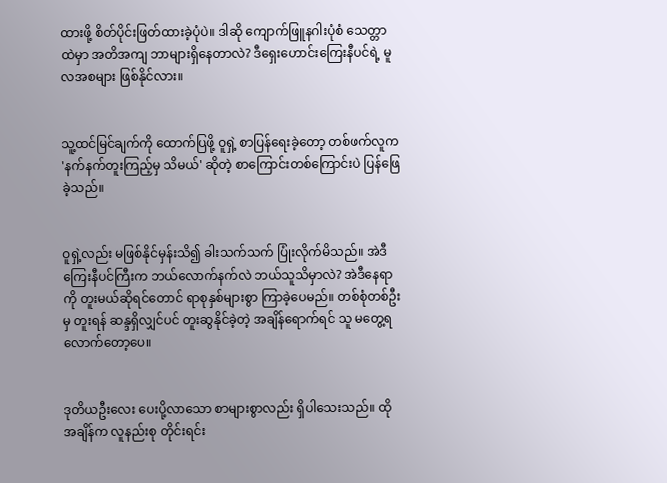ထားဖို့ စိတ်ပိုင်းဖြတ်ထားခဲ့ပုံပဲ။ ဒါဆို ကျောက်ဖြူနဂါးပုံစံ သေတ္တာထဲမှာ အတိအကျ ဘာများရှိနေတာလဲ? ဒီရှေးဟောင်းကြေးနီပင်ရဲ့ မူလအစများ ဖြစ်နိုင်လား။


သူ့ထင်မြင်ချက်ကို ထောက်ပြဖို့ ဝူရှဲ့ စာပြန်ရေးခဲ့တော့ တစ်ဖက်လူက 'နက်နက်တူးကြည့်မှ သိမယ်' ဆိုတဲ့ စာကြောင်းတစ်ကြောင်းပဲ ပြန်ဖြေခဲ့သည်။


ဝူရှဲ့လည်း မဖြစ်နိုင်မှန်းသိ၍ ခါးသက်သက် ပြုံးလိုက်မိသည်။ အဲဒီကြေးနီပင်ကြီးက ဘယ်လောက်နက်လဲ ဘယ်သူသိမှာလဲ? အဲဒီနေရာကို တူးမယ်ဆိုရင်တောင် ရာစုနှစ်များစွာ ကြာခဲ့ပေမည်။ တစ်စုံတစ်ဦးမှ တူးရန် ဆန္ဒရှိလျှင်ပင် တူးဆွနိုင်ခဲ့တဲ့ အချိန်ရောက်ရင် သူ မတွေ့ရလောက်တော့ပေ။


ဒုတိယဦးလေး ပေးပို့လာသော စာများစွာလည်း ရှိပါသေးသည်။ ထိုအချိန်က လူနည်းစု တိုင်းရင်း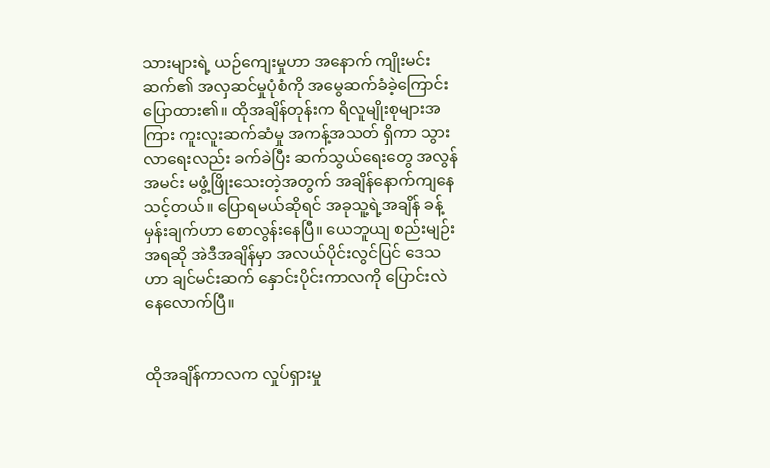သားများရဲ့ ယဉ်ကျေးမှုဟာ အနောက် ကျိုးမင်းဆက်၏ အလှဆင်မှုပုံစံကို အမွေဆက်ခံခဲ့ကြောင်း ပြောထား၏။ ထိုအချိန်တုန်းက ရိလူမျိုးစုများအကြား ကူးလူးဆက်ဆံမှု အကန့်အသတ် ရှိကာ သွားလာရေးလည်း ခက်ခဲပြီး ဆက်သွယ်ရေးတွေ အလွန်အမင်း မဖွံ့ဖြိုးသေးတဲ့အတွက် အချိန်နောက်ကျနေသင့်တယ်။ ပြောရမယ်ဆိုရင် အခုသူ့ရဲ့အချိန် ခန့်မှန်းချက်ဟာ စောလွန်းနေပြီ။ ယေဘူယျ စည်းမျဉ်းအရဆို အဲဒီအချိန်မှာ အလယ်ပိုင်းလွင်ပြင် ဒေသဟာ ချင်မင်းဆက် နှောင်းပိုင်းကာလကို ပြောင်းလဲနေလောက်ပြီ။


ထိုအချိန်ကာလက လှုပ်ရှားမှု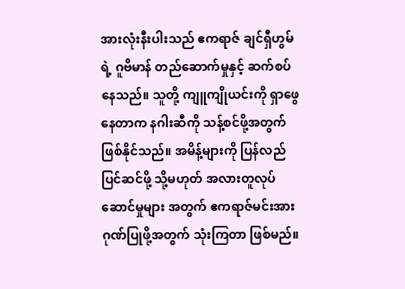အားလုံးနီးပါးသည် ဧကရာဇ် ချင်ရှီဟွမ်ရဲ့ ဂူဗိမာန် တည်ဆောက်မှုနှင့် ဆက်စပ်နေသည်။ သူတို့ ကျူကျိုယင်းကို ရှာဖွေနေတာက နဂါးဆီကို သန့်စင်ဖို့အတွက် ဖြစ်နိုင်သည်။ အမိန့်များကို ပြန်လည်ပြင်ဆင်ဖို့ သို့မဟုတ် အလားတူလုပ်ဆောင်မှုများ အတွက် ဧကရာဇ်မင်းအား ဂုဏ်ပြုဖို့အတွက် သုံးကြတာ ဖြစ်မည်။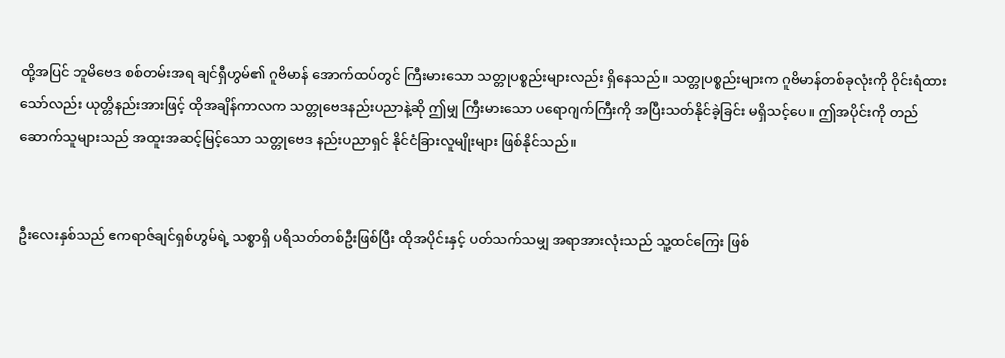ထို့အပြင် ဘူမိဗေဒ စစ်တမ်းအရ ချင်ရှီဟွမ်၏ ဂူဗိမာန် အောက်ထပ်တွင် ကြီးမားသော သတ္တုပစ္စည်းများလည်း ရှိနေသည်။ သတ္တုပစ္စည်းများက ဂူဗိမာန်တစ်ခုလုံးကို ဝိုင်းရံထားသော်လည်း ယုတ္တိနည်းအားဖြင့် ထိုအချိန်ကာလက သတ္တုဗေဒနည်းပညာနဲ့ဆို ဤမျှ ကြီးမားသော ပရောဂျက်ကြီးကို အပြီးသတ်နိုင်ခဲ့ခြင်း မရှိသင့်ပေ။ ဤအပိုင်းကို တည်ဆောက်သူများသည် အထူးအဆင့်မြင့်သော သတ္တုဗေဒ နည်းပညာရှင် နိုင်ငံခြားလူမျိုးများ ဖြစ်နိုင်သည်။


ဦးလေးနှစ်သည် ဧကရာဇ်ချင်ရှစ်ဟွမ်ရဲ့ သစ္စာရှိ ပရိသတ်တစ်ဦးဖြစ်ပြီး ထိုအပိုင်းနှင့် ပတ်သက်သမျှ အရာအားလုံးသည် သူ့ထင်ကြေး ဖြစ်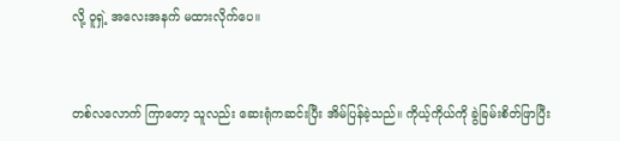လို့ ဝူရှဲ့ အလေးအနက် မထားလိုက်ပေ။


တစ်လလောက် ကြာတော့ သူလည်း ဆေးရုံကဆင်းပြီး အိမ်ပြန်ခဲ့သည်။ ကိုယ့်ကိုယ်ကို ခွဲခြမ်းစိတ်ဖြာပြီး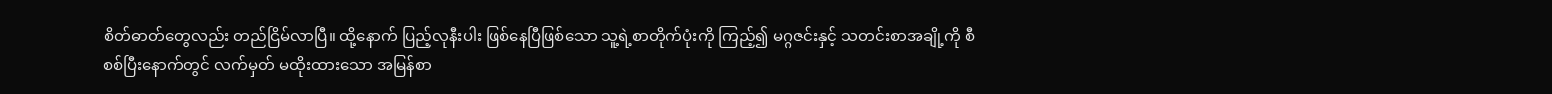စိတ်ဓာတ်တွေလည်း တည်ငြိမ်လာပြီ။ ထို့နောက် ပြည့်လုနီးပါး ဖြစ်နေပြီဖြစ်သော သူ့ရဲ့စာတိုက်ပုံးကို ကြည့်၍ မဂ္ဂဇင်းနှင့် သတင်းစာအချို့ကို စီစစ်ပြီးနောက်တွင် လက်မှတ် မထိုးထားသော အမြန်စာ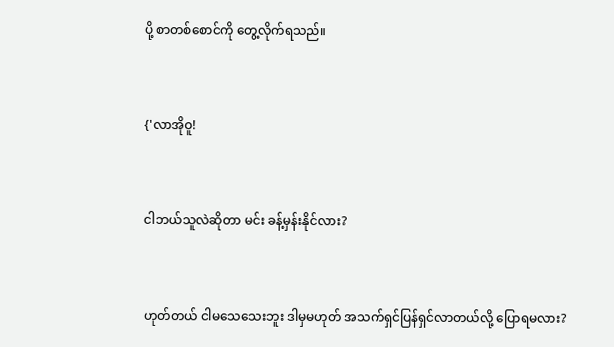ပို့ စာတစ်စောင်ကို တွေ့လိုက်ရသည်။


{'လာအိုဝူ!


ငါဘယ်သူလဲဆိုတာ မင်း ခန့်မှန်းနိုင်လား?


ဟုတ်တယ် ငါမသေသေးဘူး ဒါမှမဟုတ် အသက်ရှင်ပြန်ရှင်လာတယ်လို့ ပြောရမလား?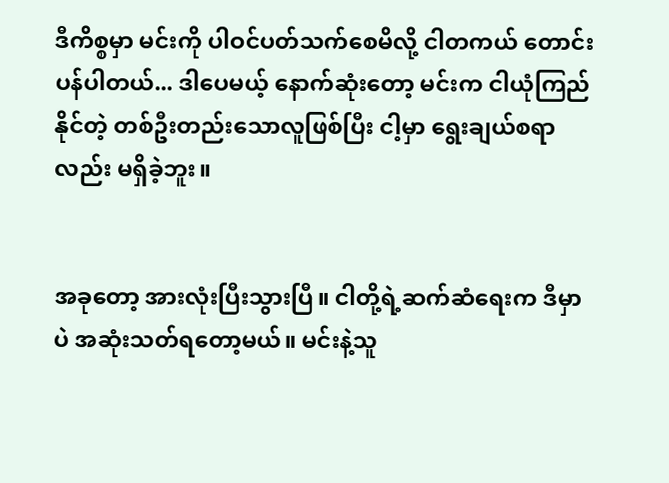ဒီကိစ္စမှာ မင်းကို ပါဝင်ပတ်သက်စေမိလို့ ငါတကယ် တောင်းပန်ပါတယ်... ဒါပေမယ့် နောက်ဆုံးတော့ မင်းက ငါယုံကြည်နိုင်တဲ့ တစ်ဦးတည်းသောလူဖြစ်ပြီး ငါ့မှာ ရွေးချယ်စရာလည်း မရှိခဲ့ဘူး။


အခုတော့ အားလုံးပြီးသွားပြီ။ ငါတို့ရဲ့ဆက်ဆံရေးက ဒီမှာပဲ အဆုံးသတ်ရတော့မယ်။ မင်းနဲ့သူ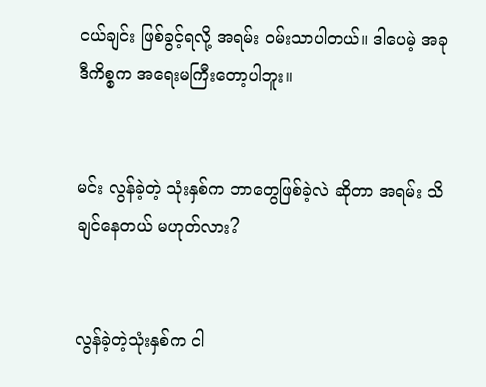ငယ်ချင်း ဖြစ်ခွင့်ရလို့ အရမ်း ဝမ်းသာပါတယ်။ ဒါပေမဲ့ အခုဒီကိစ္စက အရေးမကြီးတော့ပါဘူး။


မင်း လွန်ခဲ့တဲ့ သုံးနှစ်က ဘာတွေဖြစ်ခဲ့လဲ ဆိုတာ အရမ်း သိချင်နေတယ် မဟုတ်လား?


လွန်ခဲ့တဲ့သုံးနှစ်က ငါ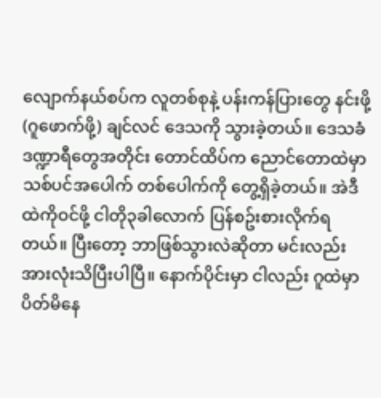လျောက်နယ်စပ်က လူတစ်စုနဲ့ ပန်းကန်ပြားတွေ နင်းဖို့ (ဂူဖောက်ဖို့) ချင်လင် ဒေသကို သွားခဲ့တယ်။ ဒေသခံဒဏ္ဍာရီတွေအတိုင်း တောင်ထိပ်က ညောင်တောထဲမှာ သစ်ပင်အပေါက် တစ်ပေါက်ကို တွေ့ရှိခဲ့တယ်။ အဲဒီထဲကိုဝင်ဖို့ ငါတို၃ခါလောက် ပြန်စဥ်းစားလိုက်ရတယ်။ ပြီးတော့ ဘာဖြစ်သွားလဲဆိုတာ မင်းလည်း အားလုံးသိပြီးပါပြီ။ နောက်ပိုင်းမှာ ငါလည်း ဂူထဲမှာ ပိတ်မိနေ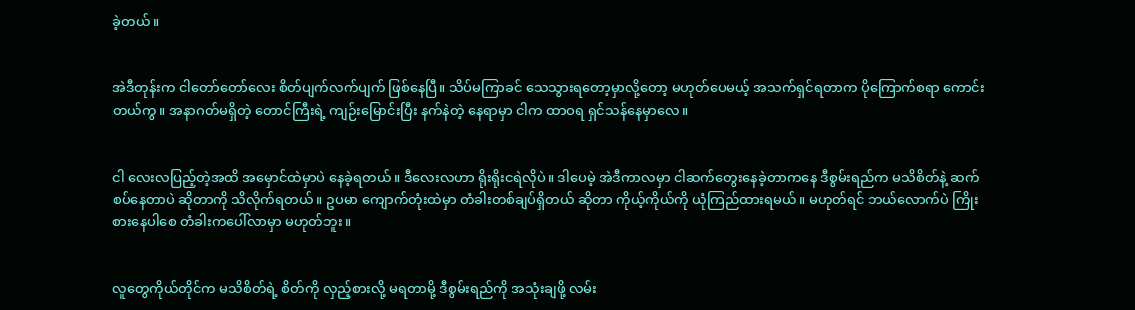ခဲ့တယ်။


အဲဒီတုန်းက ငါတော်တော်လေး စိတ်ပျက်လက်ပျက် ဖြစ်နေပြီ။ သိပ်မကြာခင် သေသွားရတော့မှာလို့တော့ မဟုတ်ပေမယ့် အသက်ရှင်ရတာက ပိုကြောက်စရာ ကောင်းတယ်ကွ။ အနာဂတ်မရှိတဲ့ တောင်ကြီးရဲ့ ကျဉ်းမြောင်းပြီး နက်နဲတဲ့ နေရာမှာ ငါက ထာဝရ ရှင်သန်နေမှာလေ။


ငါ လေးလပြည့်တဲ့အထိ အမှောင်ထဲမှာပဲ နေခဲ့ရတယ်။ ဒီလေးလဟာ ရိုးရိုးငရဲလိုပဲ။ ဒါပေမဲ့ အဲဒီကာလမှာ ငါဆက်တွေးနေခဲ့တာကနေ ဒီစွမ်းရည်က မသိစိတ်နဲ့ ဆက်စပ်နေတာပဲ ဆိုတာကို သိလိုက်ရတယ်။ ဥပမာ ကျောက်တုံးထဲမှာ တံခါးတစ်ချပ်ရှိတယ် ဆိုတာ ကိုယ့်ကိုယ်ကို ယုံကြည်ထားရမယ်။ မဟုတ်ရင် ဘယ်လောက်ပဲ ကြိုးစားနေပါစေ တံခါးကပေါ်လာမှာ မဟုတ်ဘူး။


လူတွေကိုယ်တိုင်က မသိစိတ်ရဲ့ စိတ်ကို လှည့်စားလို့ မရတာမို့ ဒီစွမ်းရည်ကို အသုံးချဖို့ လမ်း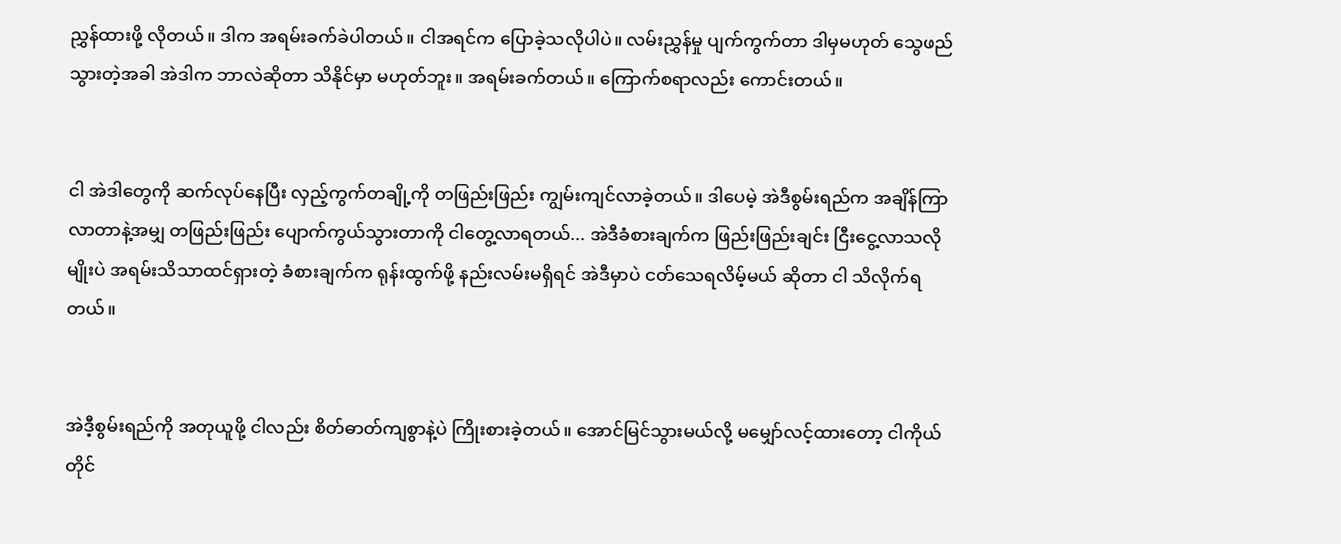ညွှန်ထားဖို့ လိုတယ်။ ဒါက အရမ်းခက်ခဲပါတယ်။ ငါအရင်က ပြောခဲ့သလိုပါပဲ။ လမ်းညွှန်မှု ပျက်ကွက်တာ ဒါမှမဟုတ် သွေဖည်သွားတဲ့အခါ အဲဒါက ဘာလဲဆိုတာ သိနိုင်မှာ မဟုတ်ဘူး။ အရမ်းခက်တယ်။ ကြောက်စရာလည်း ကောင်းတယ်။


ငါ အဲဒါတွေကို ဆက်လုပ်နေပြီး လှည့်ကွက်တချို့ကို တဖြည်းဖြည်း ကျွမ်းကျင်လာခဲ့တယ်။ ဒါပေမဲ့ အဲဒီစွမ်းရည်က အချိန်ကြာလာတာနဲ့အမျှ တဖြည်းဖြည်း ပျောက်ကွယ်သွားတာကို ငါတွေ့လာရတယ်... အဲဒီခံစားချက်က ဖြည်းဖြည်းချင်း ငြီးငွေ့လာသလိုမျိုးပဲ အရမ်းသိသာထင်ရှားတဲ့ ခံစားချက်က ရုန်းထွက်ဖို့ နည်းလမ်းမရှိရင် အဲဒီမှာပဲ ငတ်သေရလိမ့်မယ် ဆိုတာ ငါ သိလိုက်ရတယ်။


အဲဒီ့စွမ်းရည်ကို အတုယူဖို့ ငါလည်း စိတ်ဓာတ်ကျစွာနဲ့ပဲ ကြိုးစားခဲ့တယ်။ အောင်မြင်သွားမယ်လို့ မမျှော်လင့်ထားတော့ ငါကိုယ်တိုင်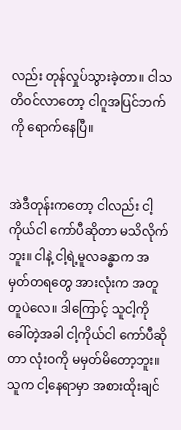လည်း တုန်လှုပ်သွားခဲ့တာ။ ငါသတိဝင်လာတော့ ငါဂူအပြင်ဘက်ကို ရောက်နေပြီ။


အဲဒီတုန်းကတော့ ငါလည်း ငါ့ကိုယ်ငါ ကော်ပီဆိုတာ မသိလိုက်ဘူး။ ငါနဲ့ ငါ့ရဲ့မူလခန္ဓာက အမှတ်တရတွေ အားလုံးက အတူတူပဲလေ။ ဒါကြောင့် သူငါ့ကို ခေါ်တဲ့အခါ ငါ့ကိုယ်ငါ ကော်ပီဆိုတာ လုံးဝကို မမှတ်မိတော့ဘူး။ သူက ငါ့နေရာမှာ အစားထိုးချင်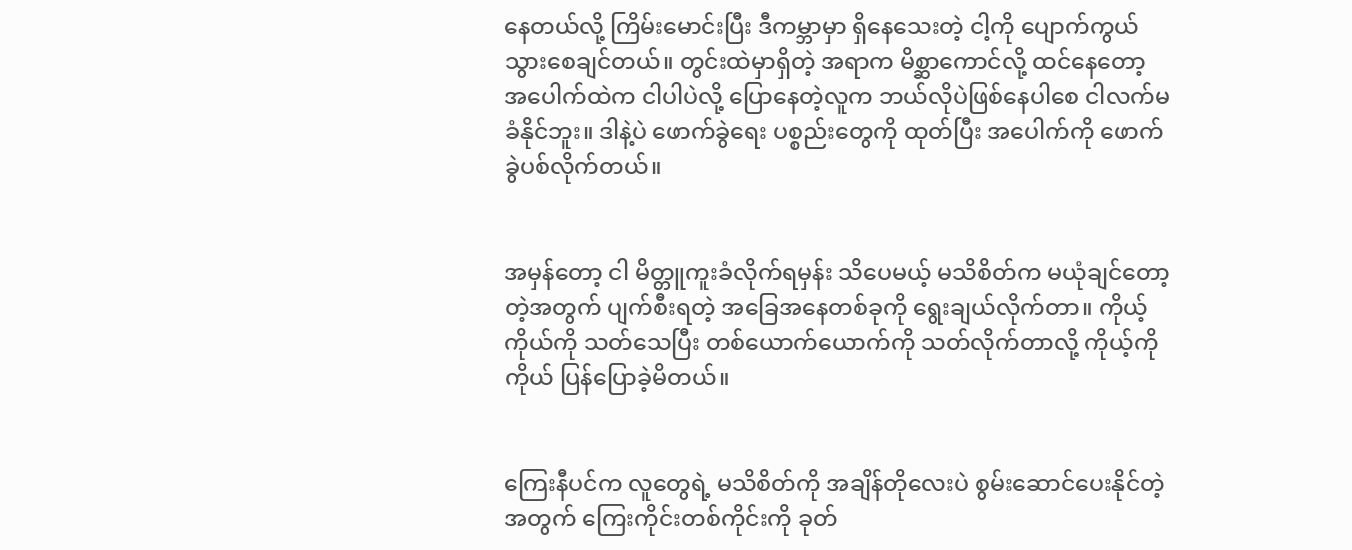နေတယ်လို့ ကြိမ်းမောင်းပြီး ဒီကမ္ဘာမှာ ရှိနေသေးတဲ့ ငါ့ကို ပျောက်ကွယ်သွားစေချင်တယ်။ တွင်းထဲမှာရှိတဲ့ အရာက မိစ္ဆာကောင်လို့ ထင်နေတော့ အပေါက်ထဲက ငါပါပဲလို့ ပြောနေတဲ့လူက ဘယ်လိုပဲဖြစ်နေပါစေ ငါလက်မခံနိုင်ဘူး။ ဒါနဲ့ပဲ ဖောက်ခွဲရေး ပစ္စည်းတွေကို ထုတ်ပြီး အပေါက်ကို ဖောက်ခွဲပစ်လိုက်တယ်။


အမှန်တော့ ငါ မိတ္တူကူးခံလိုက်ရမှန်း သိပေမယ့် မသိစိတ်က မယုံချင်တော့တဲ့အတွက် ပျက်စီးရတဲ့ အခြေအနေတစ်ခုကို ရွေးချယ်လိုက်တာ။ ကိုယ့်ကိုယ်ကို သတ်သေပြီး တစ်ယောက်ယောက်ကို သတ်လိုက်တာလို့ ကိုယ့်ကိုကိုယ် ပြန်ပြောခဲ့မိတယ်။


ကြေးနီပင်က လူတွေရဲ့ မသိစိတ်ကို အချိန်တိုလေးပဲ စွမ်းဆောင်ပေးနိုင်တဲ့အတွက် ကြေးကိုင်းတစ်ကိုင်းကို ခုတ်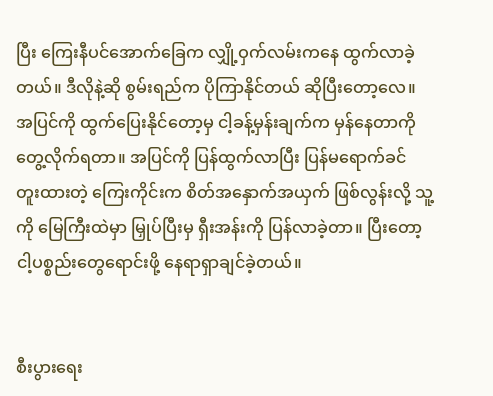ပြီး ကြေးနီပင်အောက်ခြေက လျှို့ဝှက်လမ်းကနေ ထွက်လာခဲ့တယ်။ ဒီလိုနဲ့ဆို စွမ်းရည်က ပိုကြာနိုင်တယ် ဆိုပြီးတော့လေ။ အပြင်ကို ထွက်ပြေးနိုင်တော့မှ ငါ့ခန့်မှန်းချက်က မှန်နေတာကို တွေ့လိုက်ရတာ။ အပြင်ကို ပြန်ထွက်လာပြီး ပြန်မရောက်ခင် တူးထားတဲ့ ကြေးကိုင်းက စိတ်အနှောက်အယှက် ဖြစ်လွန်းလို့ သူ့ကို မြေကြီးထဲမှာ မြှုပ်ပြီးမှ ရှီးအန်းကို ပြန်လာခဲ့တာ။ ပြီးတော့ ငါ့ပစ္စည်းတွေရောင်းဖို့ နေရာရှာချင်ခဲ့တယ်။


စီးပွားရေး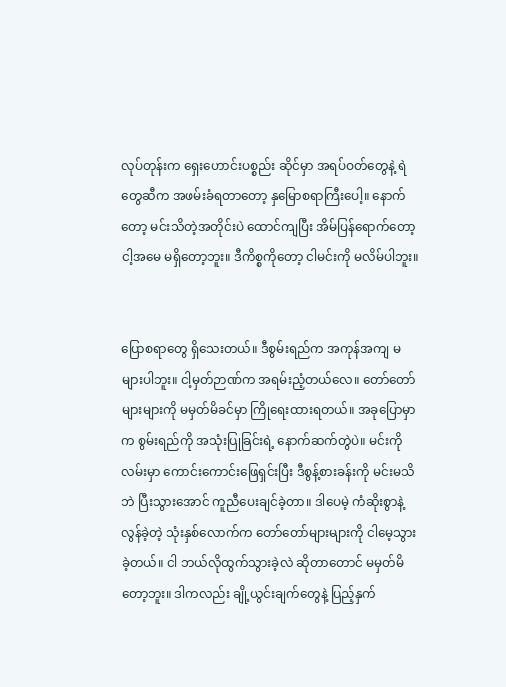လုပ်တုန်းက ရှေးဟောင်းပစ္စည်း ဆိုင်မှာ အရပ်ဝတ်တွေနဲ့ ရဲတွေဆီက အဖမ်းခံရတာတော့ နှမြောစရာကြီးပေါ့။ နောက်တော့ မင်းသိတဲ့အတိုင်းပဲ ထောင်ကျပြီး အိမ်ပြန်ရောက်တော့ ငါ့အမေ မရှိတော့ဘူး။ ဒီကိစ္စကိုတော့ ငါမင်းကို မလိမ်ပါဘူး။


ပြောစရာတွေ ရှိသေးတယ်။ ဒီစွမ်းရည်က အကုန်အကျ မများပါဘူး။ ငါ့မှတ်ဉာဏ်က အရမ်းညံ့တယ်လေ။ တော်တော်များများကို မမှတ်မိခင်မှာ ကြိုရေးထားရတယ်။ အခုပြောမှာက စွမ်းရည်ကို အသုံးပြုခြင်းရဲ့ နောက်ဆက်တွဲပဲ။ မင်းကို လမ်းမှာ ကောင်းကောင်းဖြေရှင်းပြီး ဒီစွန့်စားခန်းကို မင်းမသိဘဲ ပြီးသွားအောင် ကူညီပေးချင်ခဲ့တာ။ ဒါပေမဲ့ ကံဆိုးစွာနဲ့ လွန်ခဲ့တဲ့ သုံးနှစ်လောက်က တော်တော်များများကို ငါမေ့သွားခဲ့တယ်။ ငါ ဘယ်လိုထွက်သွားခဲ့လဲ ဆိုတာတောင် မမှတ်မိတော့ဘူး။ ဒါကလည်း ချို့ယွင်းချက်တွေနဲ့ ပြည့်နှက်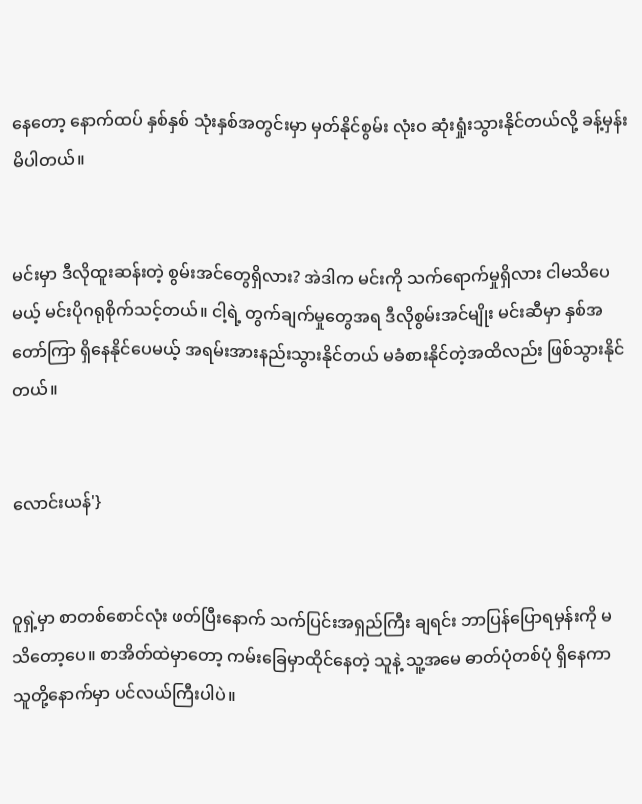နေတော့ နောက်ထပ် နှစ်နှစ် သုံးနှစ်အတွင်းမှာ မှတ်နိုင်စွမ်း လုံးဝ ဆုံးရှုံးသွားနိုင်တယ်လို့ ခန့်မှန်းမိပါတယ်။


မင်းမှာ ဒီလိုထူးဆန်းတဲ့ စွမ်းအင်တွေရှိလား? အဲဒါက မင်းကို သက်ရောက်မှုရှိလား ငါမသိပေမယ့် မင်းပိုဂရုစိုက်သင့်တယ်။ ငါ့ရဲ့ တွက်ချက်မှုတွေအရ ဒီလိုစွမ်းအင်မျိုး မင်းဆီမှာ နှစ်အတော်ကြာ ရှိနေနိုင်ပေမယ့် အရမ်းအားနည်းသွားနိုင်တယ် မခံစားနိုင်တဲ့အထိလည်း ဖြစ်သွားနိုင်တယ်။


လောင်းယန်'}


ဝူရှဲ့မှာ စာတစ်စောင်လုံး ဖတ်ပြီးနောက် သက်ပြင်းအရှည်ကြီး ချရင်း ဘာပြန်ပြောရမှန်းကို မသိတော့ပေ။ စာအိတ်ထဲမှာတော့ ကမ်းခြေမှာထိုင်နေတဲ့ သူနဲ့ သူ့အမေ ဓာတ်ပုံတစ်ပုံ ရှိနေကာ သူတို့နောက်မှာ ပင်လယ်ကြီးပါပဲ။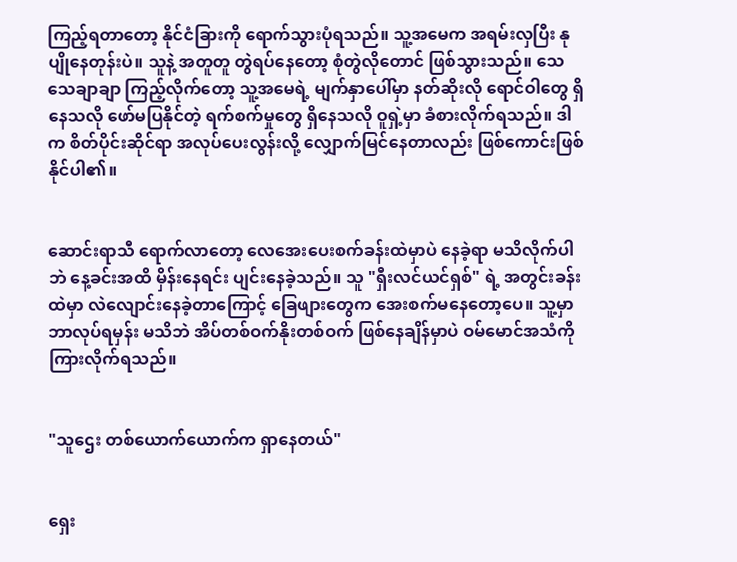ကြည့်ရတာတော့ နိုင်ငံခြားကို ရောက်သွားပုံရသည်။ သူ့အမေက အရမ်းလှပြီး နုပျိုနေတုန်းပဲ။ သူနဲ့ အတူတူ တွဲရပ်နေတော့ စုံတွဲလိုတောင် ဖြစ်သွားသည်။ သေသေချာချာ ကြည့်လိုက်တော့ သူ့အမေရဲ့ မျက်နှာပေါ်မှာ နတ်ဆိုးလို ရောင်ဝါတွေ ရှိနေသလို ဖော်မပြနိုင်တဲ့ ရက်စက်မှုတွေ ရှိနေသလို ဝူရှဲ့မှာ ခံစားလိုက်ရသည်။ ဒါက စိတ်ပိုင်းဆိုင်ရာ အလုပ်ပေးလွန်းလို့ လျှောက်မြင်နေတာလည်း ဖြစ်ကောင်းဖြစ်နိုင်ပါ၏။


ဆောင်းရာသီ ရောက်လာတော့ လေအေးပေးစက်ခန်းထဲမှာပဲ နေခဲ့ရာ မသိလိုက်ပါဘဲ နေ့ခင်းအထိ မှိန်းနေရင်း ပျင်းနေခဲ့သည်။ သူ "ရှီးလင်ယင်ရှစ်" ရဲ့ အတွင်းခန်းထဲမှာ လဲလျောင်းနေခဲ့တာကြောင့် ခြေဖျားတွေက အေးစက်မနေတော့ပေ။ သူ့မှာဘာလုပ်ရမှန်း မသိဘဲ အိပ်တစ်ဝက်နိုးတစ်ဝက် ဖြစ်နေချိန်မှာပဲ ဝမ်မောင်အသံကို ကြားလိုက်ရသည်။


"သူဌေး တစ်ယောက်ယောက်က ရှာနေတယ်"


ရှေး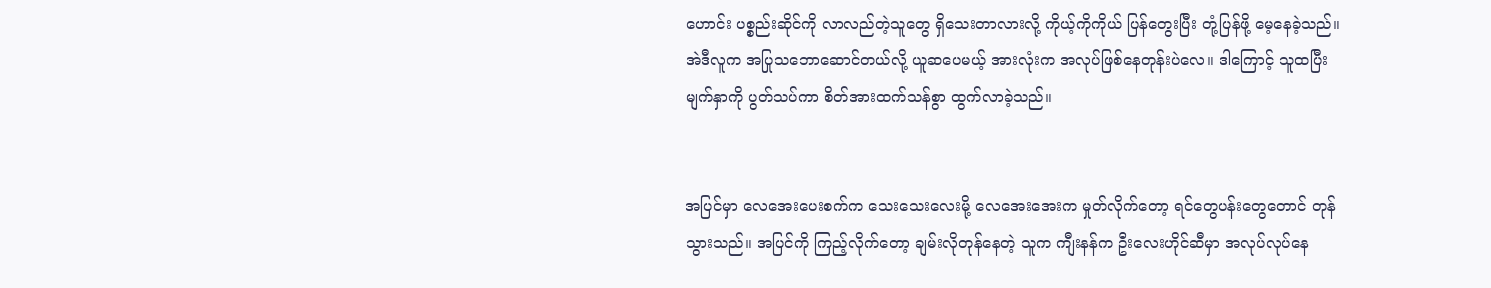ဟောင်း ပစ္စည်းဆိုင်ကို လာလည်တဲ့သူတွေ ရှိသေးတာလားလို့ ကိုယ့်ကိုကိုယ် ပြန်တွေးပြီး တုံ့ပြန်ဖို့ မေ့နေခဲ့သည်။ အဲဒီလူက အပြုသဘောဆောင်တယ်လို့ ယူဆပေမယ့် အားလုံးက အလုပ်ဖြစ်နေတုန်းပဲလေ။ ဒါကြောင့် သူထပြီး မျက်နှာကို ပွတ်သပ်ကာ စိတ်အားထက်သန်စွာ ထွက်လာခဲ့သည်။


အပြင်မှာ လေအေးပေးစက်က သေးသေးလေးမို့ လေအေးအေးက မှုတ်လိုက်တော့ ရင်တွေပန်းတွေတောင် တုန်သွားသည်။ အပြင်ကို ကြည့်လိုက်တော့ ချမ်းလိုတုန်နေတဲ့ သူက ကျီးနန်က ဦးလေးဟိုင်ဆီမှာ အလုပ်လုပ်နေ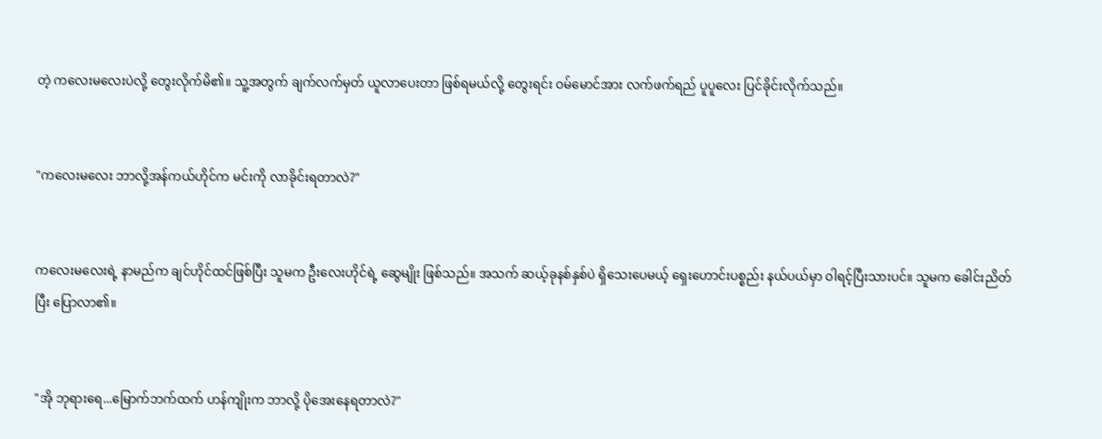တဲ့ ကလေးမလေးပဲလို့ တွေးလိုက်မိ၏။ သူ့အတွက် ချက်လက်မှတ် ယူလာပေးတာ ဖြစ်ရမယ်လို့ တွေးရင်း ဝမ်မောင်အား လက်ဖက်ရည် ပူပူလေး ပြင်ခိုင်းလိုက်သည်။


"ကလေးမလေး ဘာလို့အန်ကယ်ဟိုင်က မင်းကို လာခိုင်းရတာလဲ?"


ကလေးမလေးရဲ့ နာမည်က ချင်ဟိုင်ထင်ဖြစ်ပြီး သူမက ဦးလေးဟိုင်ရဲ့ ဆွေမျိုး ဖြစ်သည်။ အသက် ဆယ့်ခုနစ်နှစ်ပဲ ရှိသေးပေမယ့် ရှေးဟောင်းပစ္စည်း နယ်ပယ်မှာ ဝါရင့်ပြီးသားပင်။ သူမက ခေါင်းညိတ်ပြီး ပြောလာ၏။


"အို ဘုရားရေ...မြောက်ဘက်ထက် ဟန်ကျိုးက ဘာလို့ ပိုအေးနေရတာလဲ?"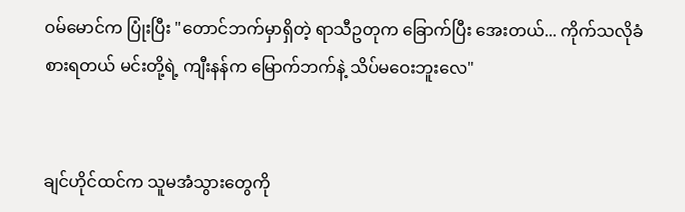ဝမ်မောင်က ပြုံးပြီး "တောင်ဘက်မှာရှိတဲ့ ရာသီဥတုက ခြောက်ပြီး အေးတယ်... ကိုက်သလိုခံစားရတယ် မင်းတို့ရဲ့ ကျီးနန်က မြောက်ဘက်နဲ့ သိပ်မဝေးဘူးလေ"


ချင်ဟိုင်ထင်က သူမအံသွားတွေကို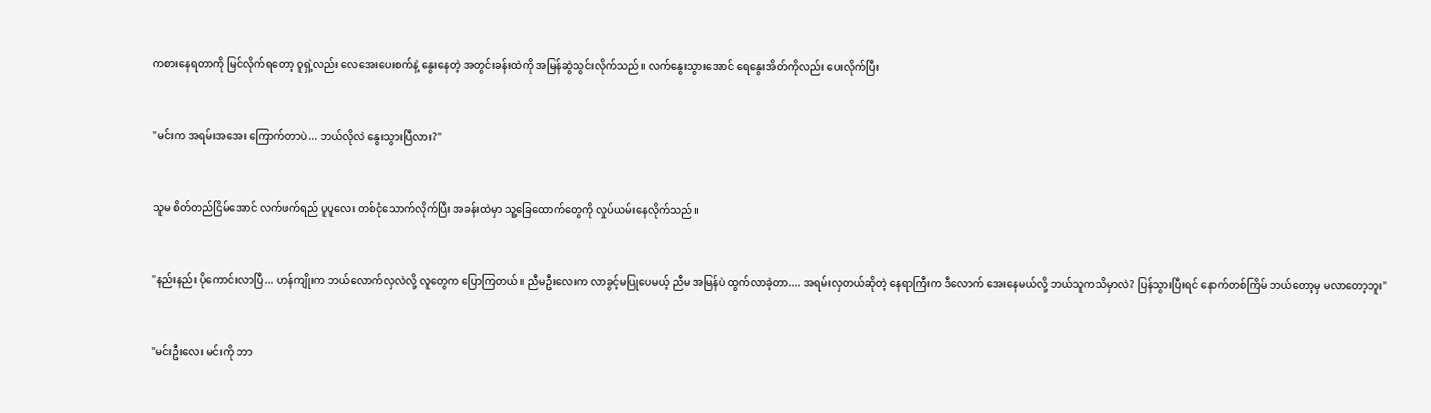ကစားနေရတာကို မြင်လိုက်ရတော့ ဝူရှဲ့လည်း လေအေးပေးစက်နဲ့ နွေးနေတဲ့ အတွင်းခန်းထဲကို အမြန်ဆွဲသွင်းလိုက်သည်။ လက်နွေးသွားအောင် ရေနွေးအိတ်ကိုလည်း ပေးလိုက်ပြီး


"မင်းက အရမ်းအအေး ကြောက်တာပဲ... ဘယ်လိုလဲ နွေးသွားပြီလား?"


သူမ စိတ်တည်ငြိမ်အောင် လက်ဖက်ရည် ပူပူလေး တစ်ငုံသောက်လိုက်ပြီး အခန်းထဲမှာ သူ့ခြေထောက်တွေကို လှုပ်ယမ်းနေလိုက်သည်။


"နည်းနည်း ပိုကောင်းလာပြီ... ဟန်ကျိုးက ဘယ်လောက်လှလဲလို့ လူတွေက ပြောကြတယ်။ ညီမဦးလေးက လာခွင့်မပြုပေမယ့် ညီမ အမြန်ပဲ ထွက်လာခဲ့တာ.... အရမ်းလှတယ်ဆိုတဲ့ နေရာကြီးက ဒီလောက် အေးနေမယ်လို့ ဘယ်သူကသိမှာလဲ? ပြန်သွားပြီးရင် နောက်တစ်ကြိမ် ဘယ်တော့မှ မလာတော့ဘူး"


"မင်းဦးလေး မင်းကို ဘာ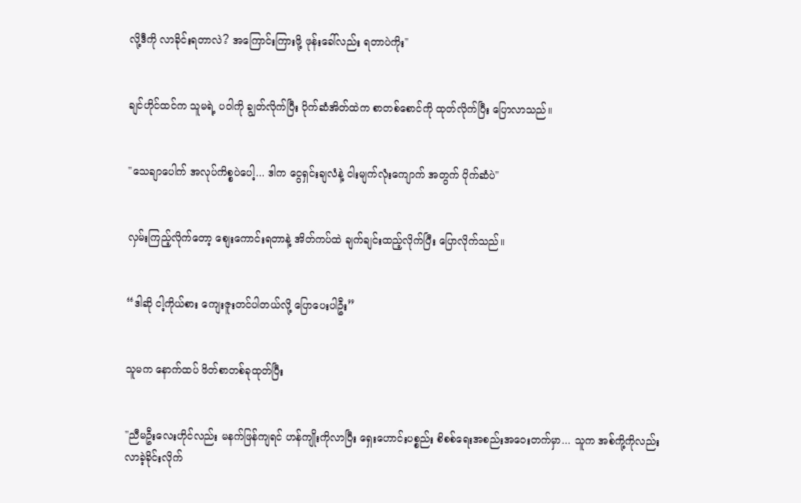လို့ဒီကို လာခိုင်းရတာလဲ? အကြောင်းကြားဖို့ ဖုန်းခေါ်လည်း ရတာပဲကိုး"


ချင်ဟိုင်ထင်က သူမရဲ့ ပဝါကို ချွတ်လိုက်ပြီး ပိုက်ဆံအိတ်ထဲက စာတစ်စောင်ကို ထုတ်လိုက်ပြီး ပြောလာသည်။


"သေချာပေါက် အလုပ်ကိစ္စပဲပေါ့... ဒါက ငွေရှင်းချလံနဲ့ ငါးမျက်လုံးကျောက် အတွက် ပိုက်ဆံပဲ"


လှမ်းကြည့်လိုက်တော့ စျေးကောင်းရတာနဲ့ အိတ်ကပ်ထဲ ချက်ချင်းထည့်လိုက်ပြီး ပြောလိုက်သည်။


“ဒါဆို ငါ့ကိုယ်စား ကျေးဇူးတင်ပါတယ်လို့ ပြောပေးပါဦး”


သူမက နောက်ထပ် ဖိတ်စာတစ်ခုထုတ်ပြီး


"ညီမဦးလေးဟိုင်လည်း မနက်ဖြန်ကျရင် ဟန်ကျိုးကိုလာပြီး ရှေးဟောင်းပစ္စည်း စိစစ်ရေးအစည်းအဝေးတက်မှာ... သူက အစ်ကို့ကိုလည်း လာခဲ့ခိုင်းလိုက်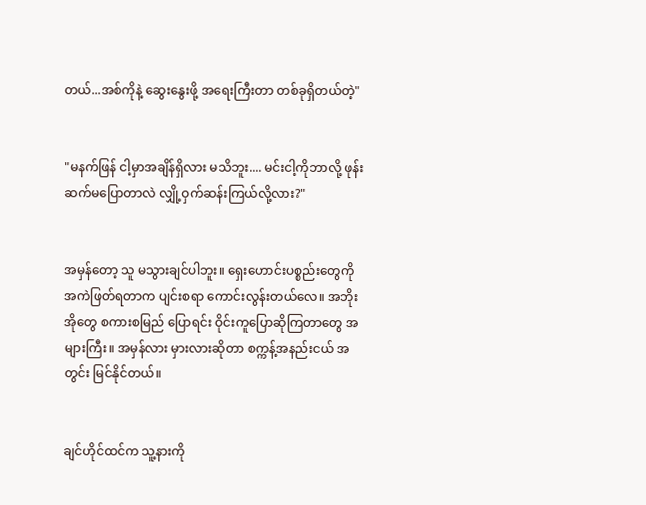တယ်...အစ်ကိုနဲ့ ဆွေးနွေးဖို့ အရေးကြီးတာ တစ်ခုရှိတယ်တဲ့"


"မနက်ဖြန် ငါ့မှာအချိန်ရှိလား မသိဘူး.... မင်းငါ့ကိုဘာလို့ ဖုန်းဆက်မပြောတာလဲ လျှို့ဝှက်ဆန်းကြယ်လို့လား?"


အမှန်တော့ သူ မသွားချင်ပါဘူး။ ရှေးဟောင်းပစ္စည်းတွေကို အကဲဖြတ်ရတာက ပျင်းစရာ ကောင်းလွန်းတယ်လေ။ အဘိုးအိုတွေ စကားစမြည် ပြောရင်း ဝိုင်းကူပြောဆိုကြတာတွေ အများကြီး။ အမှန်လား မှားလားဆိုတာ စက္ကန့်အနည်းငယ် အတွင်း မြင်နိုင်တယ်။


ချင်ဟိုင်ထင်က သူ့နားကို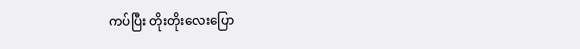ကပ်ပြီး တိုးတိုးလေးပြော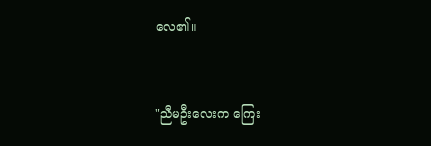လေ၏။


"ညီမဦးလေးက ကြေး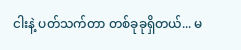ငါးနဲ့ ပတ်သက်တာ တစ်ခုခုရှိတယ်... မ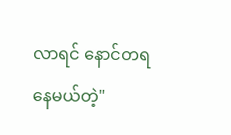လာရင် နောင်တရနေမယ်တဲ့"